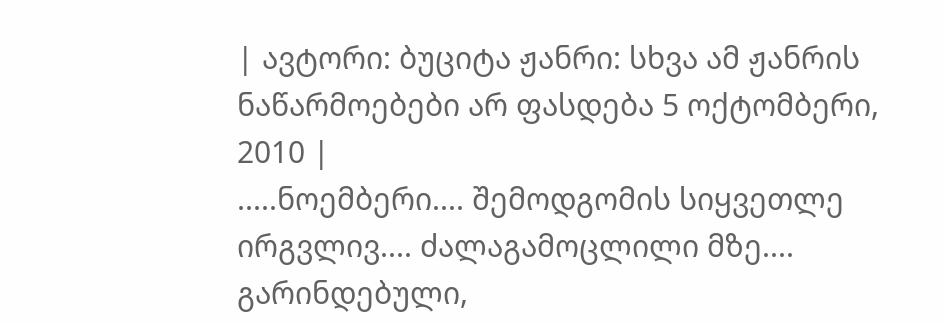| ავტორი: ბუციტა ჟანრი: სხვა ამ ჟანრის ნაწარმოებები არ ფასდება 5 ოქტომბერი, 2010 |
.....ნოემბერი.... შემოდგომის სიყვეთლე ირგვლივ.... ძალაგამოცლილი მზე.... გარინდებული,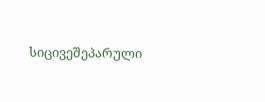სიცივეშეპარული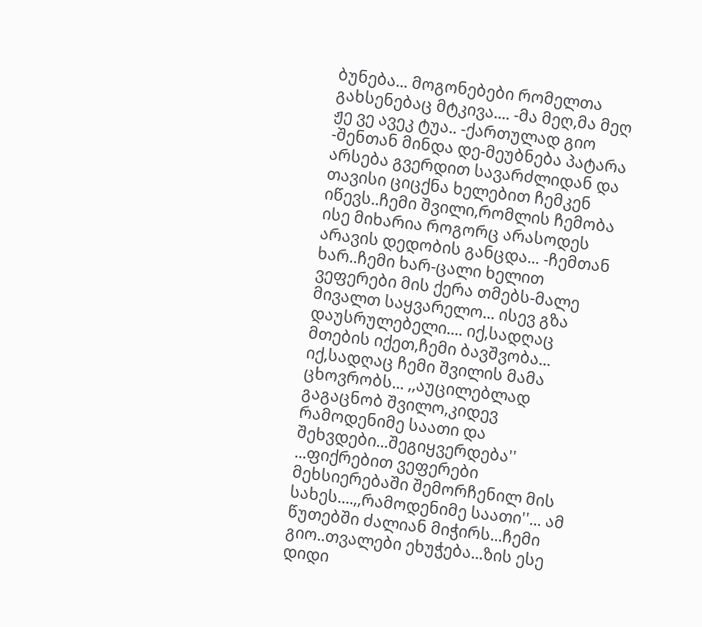ბუნება... მოგონებები რომელთა გახსენებაც მტკივა.... -მა მეღ,მა მეღ ჟე ვე ავეკ ტუა.. -ქართულად გიო -შენთან მინდა დე-მეუბნება პატარა არსება გვერდით სავარძლიდან და თავისი ციცქნა ხელებით ჩემკენ იწევს..ჩემი შვილი,რომლის ჩემობა ისე მიხარია როგორც არასოდეს არავის დედობის განცდა... -ჩემთან ხარ..ჩემი ხარ-ცალი ხელით ვეფერები მის ქერა თმებს-მალე მივალთ საყვარელო... ისევ გზა დაუსრულებელი.... იქ,სადღაც მთების იქეთ,ჩემი ბავშვობა... იქ,სადღაც ჩემი შვილის მამა ცხოვრობს... ,,აუცილებლად გაგაცნობ შვილო,კიდევ რამოდენიმე საათი და შეხვდები...შეგიყვერდება'' ...ფიქრებით ვეფერები მეხსიერებაში შემორჩენილ მის სახეს....,,რამოდენიმე საათი''... ამ წუთებში ძალიან მიჭირს...ჩემი გიო..თვალები ეხუჭება...ზის ესე დიდი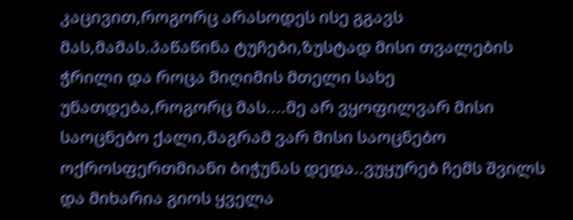კაცივით,როგორც არასოდეს ისე გგავს მას,მამას.პაწაწინა ტუჩები,ზუსტად მისი თვალების ჭრილი და როცა მიღიმის მთელი სახე უნათდება,როგორც მას....მე არ ვყოფილვარ მისი საოცნებო ქალი,მაგრამ ვარ მისი საოცნებო ოქროსფერთმიანი ბიჭუნას დედა..ვუყურებ ჩემს შვილს და მიხარია გიოს ყველა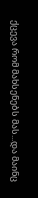ქცევა რომ მახსენებს მას...და მაინც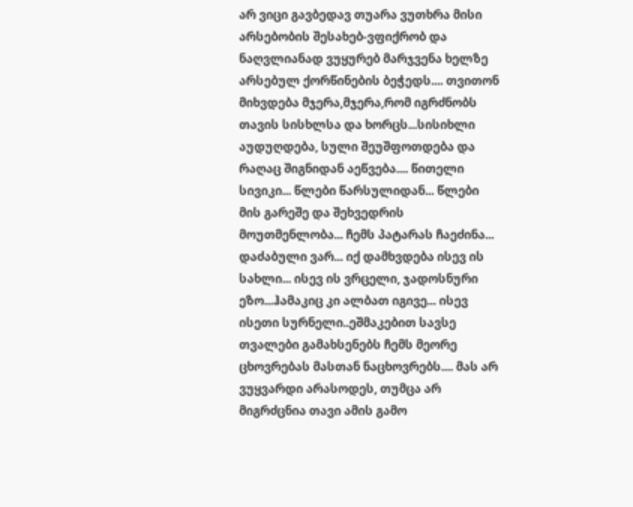არ ვიცი გავბედავ თუარა ვუთხრა მისი არსებობის შესახებ-ვფიქრობ და ნაღვლიანად ვუყურებ მარჯვენა ხელზე არსებულ ქორწინების ბეჭედს.... თვითონ მიხვდება მჯერა,მჯერა,რომ იგრძნობს თავის სისხლსა და ხორცს...სისიხლი აუდუღდება, სული შეუშფოთდება და რაღაც შიგნიდან აეწვება.... წითელი სივიკი... წლები წარსულიდან... წლები მის გარეშე და შეხვედრის მოუთმენლობა... ჩემს პატარას ჩაეძინა... დაძაბული ვარ... იქ დამხვდება ისევ ის სახლი... ისევ ის ვრცელი, ჯადოსნური ეზო...ჰამაკიც კი ალბათ იგივე... ისევ ისეთი სურნელი..ეშმაკებით სავსე თვალები გამახსენებს ჩემს მეორე ცხოვრებას მასთან ნაცხოვრებს.... მას არ ვუყვარდი არასოდეს, თუმცა არ მიგრძცნია თავი ამის გამო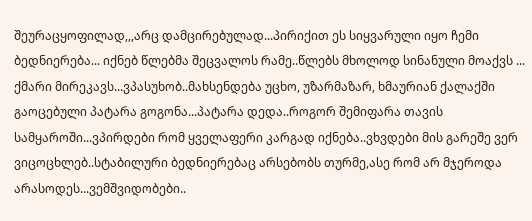შეურაცყოფილად,,,არც დამცირებულად...პირიქით ეს სიყვარული იყო ჩემი ბედნიერება... იქნებ წლებმა შეცვალოს რამე..წლებს მხოლოდ სინანული მოაქვს ... ქმარი მირეკავს...ვპასუხობ..მახსენდება უცხო, უზარმაზარ, ხმაურიან ქალაქში გაოცებული პატარა გოგონა...პატარა დედა..როგორ შემიფარა თავის სამყაროში...ვპირდები რომ ყველაფერი კარგად იქნება..ვხვდები მის გარეშე ვერ ვიცოცხლებ..სტაბილური ბედნიერებაც არსებობს თურმე,ასე რომ არ მჯეროდა არასოდეს...ვემშვიდობები..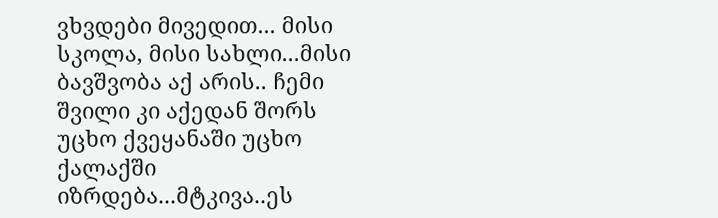ვხვდები მივედით... მისი სკოლა, მისი სახლი...მისი ბავშვობა აქ არის.. ჩემი შვილი კი აქედან შორს უცხო ქვეყანაში უცხო ქალაქში იზრდება...მტკივა..ეს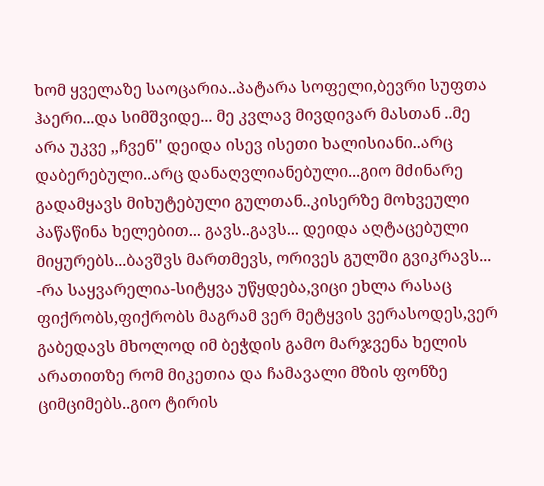ხომ ყველაზე საოცარია..პატარა სოფელი,ბევრი სუფთა ჰაერი...და სიმშვიდე... მე კვლავ მივდივარ მასთან ..მე არა უკვე ,,ჩვენ'' დეიდა ისევ ისეთი ხალისიანი..არც დაბერებული..არც დანაღვლიანებული...გიო მძინარე გადამყავს მიხუტებული გულთან..კისერზე მოხვეული პაწაწინა ხელებით... გავს..გავს... დეიდა აღტაცებული მიყურებს...ბავშვს მართმევს, ორივეს გულში გვიკრავს... -რა საყვარელია-სიტყვა უწყდება,ვიცი ეხლა რასაც ფიქრობს,ფიქრობს მაგრამ ვერ მეტყვის ვერასოდეს,ვერ გაბედავს მხოლოდ იმ ბეჭდის გამო მარჯვენა ხელის არათითზე რომ მიკეთია და ჩამავალი მზის ფონზე ციმციმებს..გიო ტირის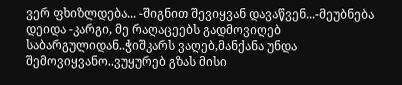ვერ ფხიზლდება... -შიგნით შევიყვან დავაწვენ...-მეუბნება დეიდა -კარგი, მე რაღაცეებს გადმოვიღებ საბარგულიდან..ჭიშკარს ვაღებ,მანქანა უნდა შემოვიყვანო..ვუყურებ გზას მისი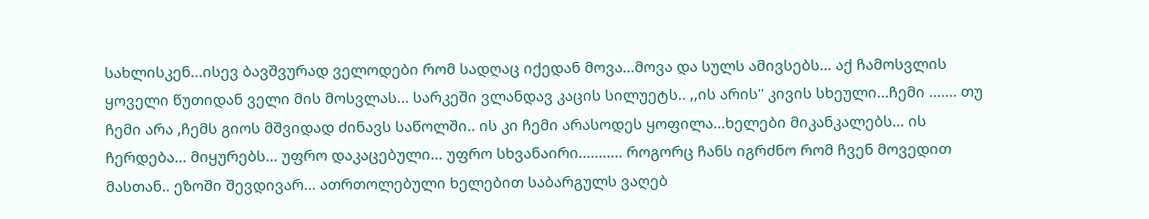სახლისკენ...ისევ ბავშვურად ველოდები რომ სადღაც იქედან მოვა...მოვა და სულს ამივსებს... აქ ჩამოსვლის ყოველი წუთიდან ველი მის მოსვლას... სარკეში ვლანდავ კაცის სილუეტს.. ,,ის არის'' კივის სხეული...ჩემი ....... თუ ჩემი არა ,ჩემს გიოს მშვიდად ძინავს საწოლში.. ის კი ჩემი არასოდეს ყოფილა...ხელები მიკანკალებს... ის ჩერდება... მიყურებს... უფრო დაკაცებული... უფრო სხვანაირი........... როგორც ჩანს იგრძნო რომ ჩვენ მოვედით მასთან.. ეზოში შევდივარ... ათრთოლებული ხელებით საბარგულს ვაღებ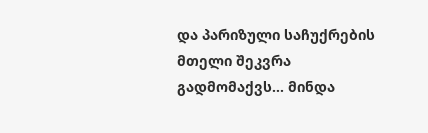და პარიზული საჩუქრების მთელი შეკვრა გადმომაქვს... მინდა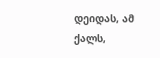დეიდას, ამ ქალს,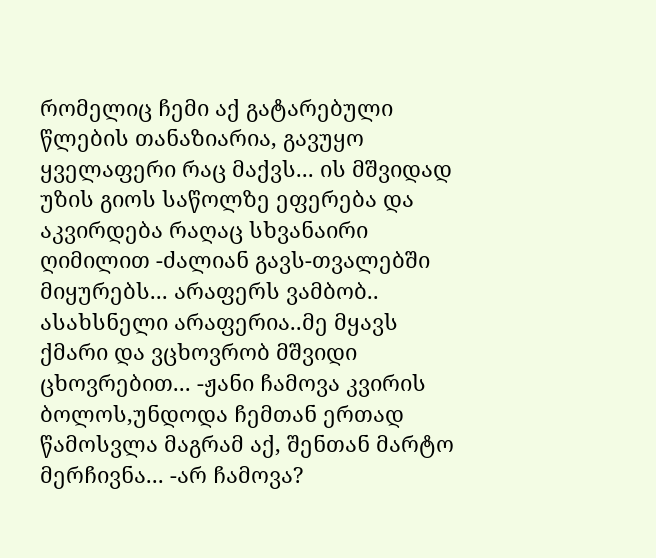რომელიც ჩემი აქ გატარებული წლების თანაზიარია, გავუყო ყველაფერი რაც მაქვს... ის მშვიდად უზის გიოს საწოლზე ეფერება და აკვირდება რაღაც სხვანაირი ღიმილით -ძალიან გავს-თვალებში მიყურებს... არაფერს ვამბობ.. ასახსნელი არაფერია..მე მყავს ქმარი და ვცხოვრობ მშვიდი ცხოვრებით... -ჟანი ჩამოვა კვირის ბოლოს,უნდოდა ჩემთან ერთად წამოსვლა მაგრამ აქ, შენთან მარტო მერჩივნა... -არ ჩამოვა?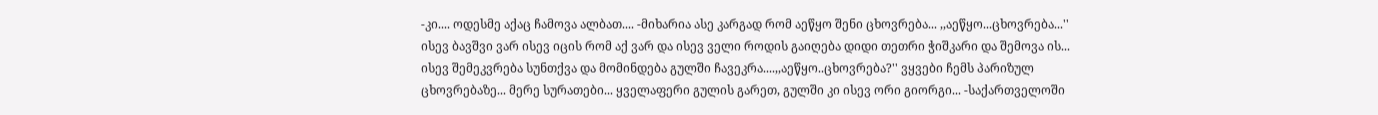-კი.... ოდესმე აქაც ჩამოვა ალბათ.... -მიხარია ასე კარგად რომ აეწყო შენი ცხოვრება... ,,აეწყო...ცხოვრება...'' ისევ ბავშვი ვარ ისევ იცის რომ აქ ვარ და ისევ ველი როდის გაიღება დიდი თეთრი ჭიშკარი და შემოვა ის... ისევ შემეკვრება სუნთქვა და მომინდება გულში ჩავეკრა....,,აეწყო..ცხოვრება?'' ვყვები ჩემს პარიზულ ცხოვრებაზე... მერე სურათები... ყველაფერი გულის გარეთ, გულში კი ისევ ორი გიორგი... -საქართველოში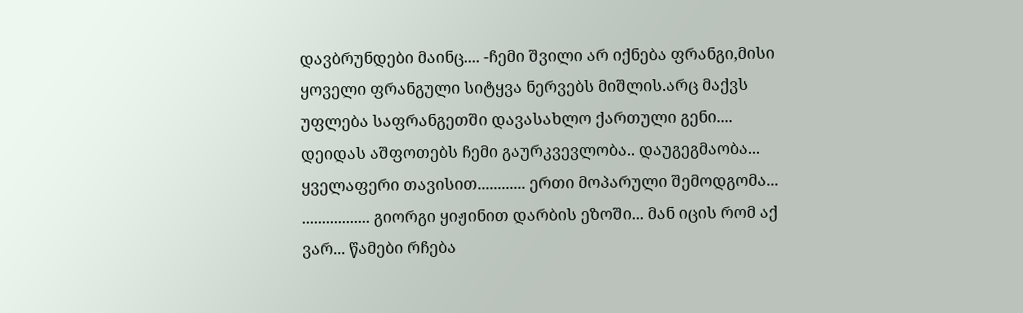დავბრუნდები მაინც.... -ჩემი შვილი არ იქნება ფრანგი,მისი ყოველი ფრანგული სიტყვა ნერვებს მიშლის.არც მაქვს უფლება საფრანგეთში დავასახლო ქართული გენი.... დეიდას აშფოთებს ჩემი გაურკვევლობა.. დაუგეგმაობა... ყველაფერი თავისით............ ერთი მოპარული შემოდგომა... ................. გიორგი ყიჟინით დარბის ეზოში... მან იცის რომ აქ ვარ... წამები რჩება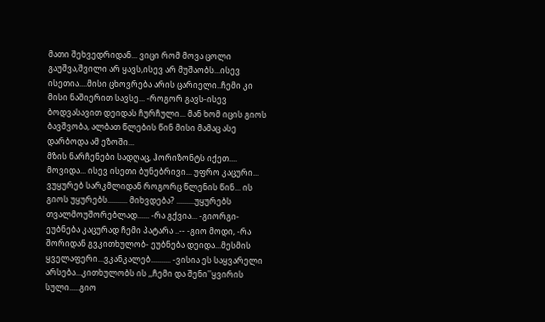მათი შეხვედრიდან... ვიცი რომ მოვა ცოლი გაუშვა,შვილი არ ყავს,ისევ არ მუშაობს...ისევ ისეთია....მისი ცხოვრება არის ცარიელი..ჩემი კი მისი ნაშიერით სავსე... -როგორ გავს-ისევ ბოდვასავით დეიდას ჩურჩული... მან ხომ იცის გიოს ბავშვობა, ალბათ წლების წინ მისი მამაც ასე დარბოდა ამ ეზოში...
მზის ნარჩენები სადღაც, ჰორიზონტს იქეთ.... მოვიდა... ისევ ისეთი ბუნებრივი... უფრო კაცური... ვუყურებ სარკმლიდან როგორც წლენის წინ... ის გიოს უყურებს.......... მიხვდება? .........უყურებს თვალმოუშორებლად...... -რა გქვია... -გიორგი-ეუბნება კაცურად ჩემი პატარა ..-- -გიო მოდი, -რა შორიდან გვკითხულობ- ეუბნება დეიდა...მესმის ყველაფერი...ვკანკალებ.......... -ვისია ეს საყვარელი არსება...კითხულობს ის ,,ჩემი და შენი''ყვირის სული.....გიო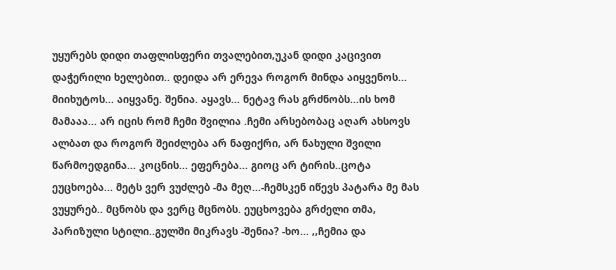უყურებს დიდი თაფლისფერი თვალებით,უკან დიდი კაცივით დაჭერილი ხელებით.. დეიდა არ ერევა როგორ მინდა აიყვენოს... მიიხუტოს... აიყვანე. შენია. აყავს... ნეტავ რას გრძნობს...ის ხომ მამააა... არ იცის რომ ჩემი შვილია .ჩემი არსებობაც აღარ ახსოვს ალბათ და როგორ შეიძლება არ ნაფიქრი, არ ნახული შვილი წარმოედგინა... კოცნის... ეფერება... გიოც არ ტირის..ცოტა ეუცხოება... მეტს ვერ ვუძლებ -მა მეღ...-ჩემსკენ იწევს პატარა მე მას ვუყურებ.. მცნობს და ვერც მცნობს. ეუცხოვება გრძელი თმა, პარიზული სტილი..გულში მიკრავს -შენია? -ხო... ,,ჩემია და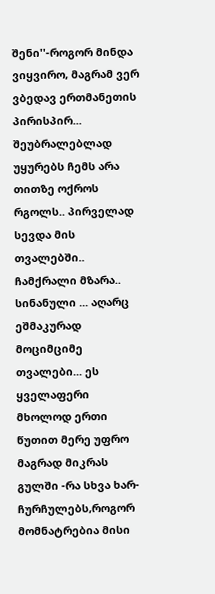შენი''-როგორ მინდა ვიყვირო, მაგრამ ვერ ვბედავ ერთმანეთის პირისპირ... შეუბრალებლად უყურებს ჩემს არა თითზე ოქროს რგოლს.. პირველად სევდა მის თვალებში.. ჩამქრალი მზარა.. სინანული ... აღარც ეშმაკურად მოციმციმე თვალები... ეს ყველაფერი მხოლოდ ერთი წუთით მერე უფრო მაგრად მიკრას გულში -რა სხვა ხარ-ჩურჩულებს,როგორ მომნატრებია მისი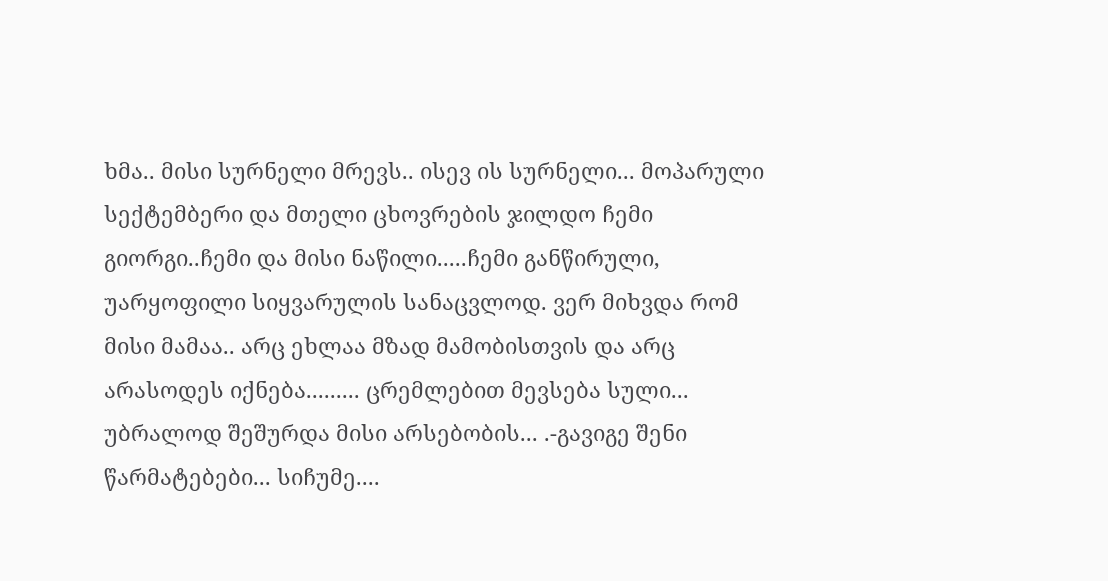ხმა.. მისი სურნელი მრევს.. ისევ ის სურნელი... მოპარული სექტემბერი და მთელი ცხოვრების ჯილდო ჩემი გიორგი..ჩემი და მისი ნაწილი.....ჩემი განწირული, უარყოფილი სიყვარულის სანაცვლოდ. ვერ მიხვდა რომ მისი მამაა.. არც ეხლაა მზად მამობისთვის და არც არასოდეს იქნება......... ცრემლებით მევსება სული... უბრალოდ შეშურდა მისი არსებობის... .-გავიგე შენი წარმატებები... სიჩუმე....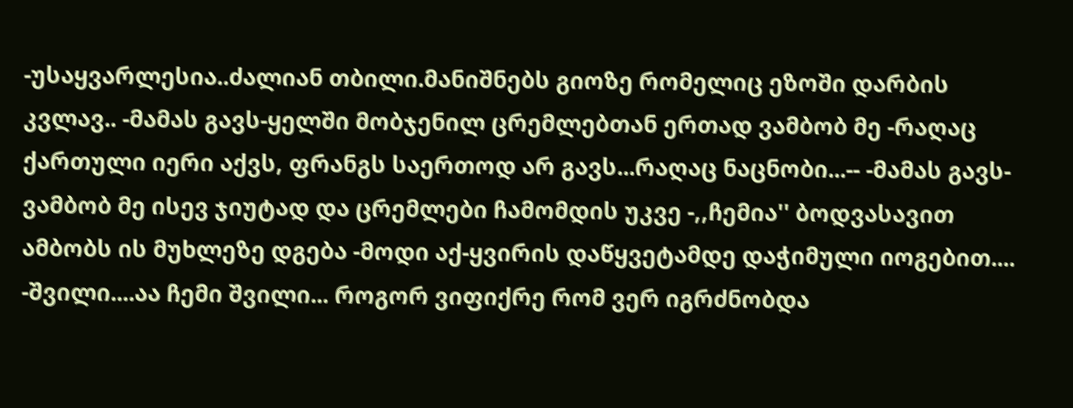-უსაყვარლესია..ძალიან თბილი.მანიშნებს გიოზე რომელიც ეზოში დარბის კვლავ.. -მამას გავს-ყელში მობჯენილ ცრემლებთან ერთად ვამბობ მე -რაღაც ქართული იერი აქვს, ფრანგს საერთოდ არ გავს...რაღაც ნაცნობი...-- -მამას გავს-ვამბობ მე ისევ ჯიუტად და ცრემლები ჩამომდის უკვე -,,ჩემია'' ბოდვასავით ამბობს ის მუხლეზე დგება -მოდი აქ-ყვირის დაწყვეტამდე დაჭიმული იოგებით.... -შვილი....აა ჩემი შვილი... როგორ ვიფიქრე რომ ვერ იგრძნობდა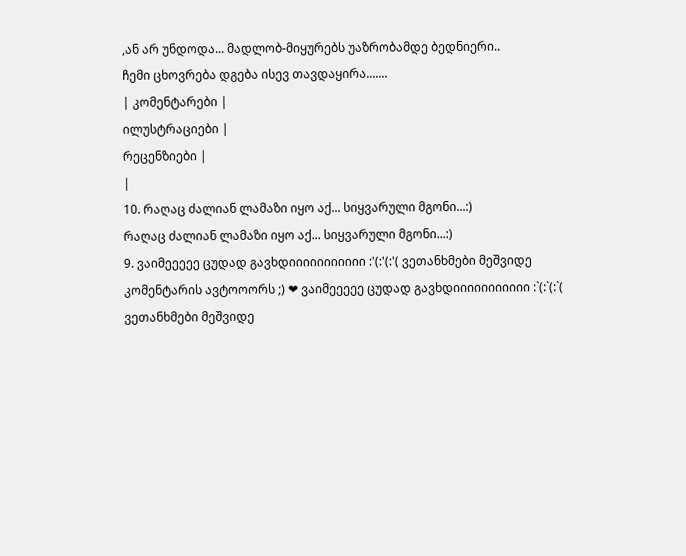,ან არ უნდოდა... მადლობ-მიყურებს უაზრობამდე ბედნიერი..
ჩემი ცხოვრება დგება ისევ თავდაყირა.......
| კომენტარები |
ილუსტრაციები |
რეცენზიები |
|
10. რაღაც ძალიან ლამაზი იყო აქ... სიყვარული მგონი...:)
რაღაც ძალიან ლამაზი იყო აქ... სიყვარული მგონი...:)
9. ვაიმეეეეე ცუდად გავხდიიიიიიიიიიი :'(:'(:'( ვეთანხმები მეშვიდე კომენტარის ავტოოორს ;) ❤ ვაიმეეეეე ცუდად გავხდიიიიიიიიიიი :`(:`(:`( ვეთანხმები მეშვიდე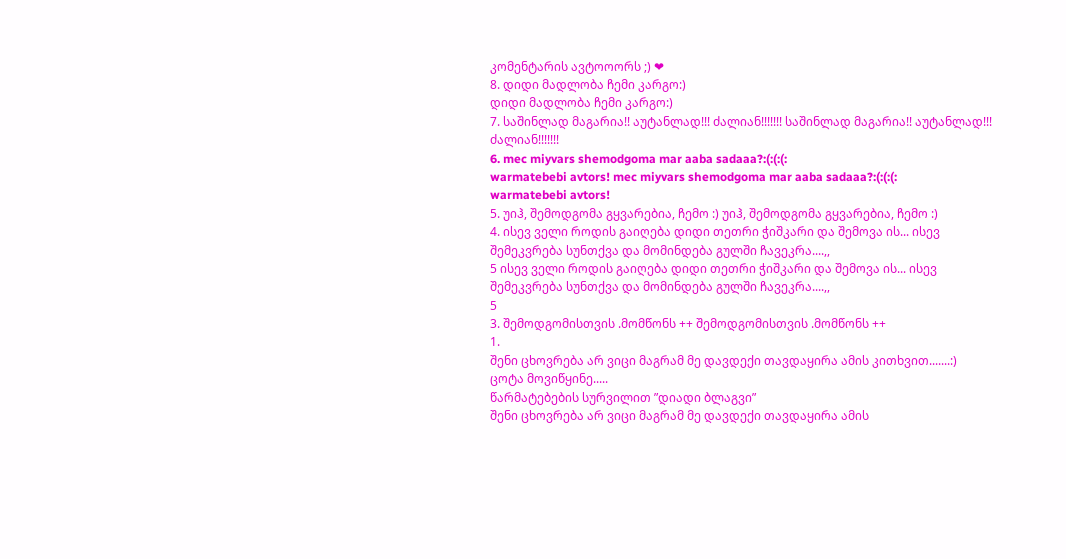კომენტარის ავტოოორს ;) ❤
8. დიდი მადლობა ჩემი კარგო:)
დიდი მადლობა ჩემი კარგო:)
7. საშინლად მაგარია!! აუტანლად!!! ძალიან!!!!!!! საშინლად მაგარია!! აუტანლად!!! ძალიან!!!!!!!
6. mec miyvars shemodgoma mar aaba sadaaa?:(:(:(:
warmatebebi avtors! mec miyvars shemodgoma mar aaba sadaaa?:(:(:(:
warmatebebi avtors!
5. უიჰ, შემოდგომა გყვარებია, ჩემო :) უიჰ, შემოდგომა გყვარებია, ჩემო :)
4. ისევ ველი როდის გაიღება დიდი თეთრი ჭიშკარი და შემოვა ის... ისევ შემეკვრება სუნთქვა და მომინდება გულში ჩავეკრა....,,
5 ისევ ველი როდის გაიღება დიდი თეთრი ჭიშკარი და შემოვა ის... ისევ შემეკვრება სუნთქვა და მომინდება გულში ჩავეკრა....,,
5
3. შემოდგომისთვის .მომწონს ++ შემოდგომისთვის .მომწონს ++
1.
შენი ცხოვრება არ ვიცი მაგრამ მე დავდექი თავდაყირა ამის კითხვით.......:)
ცოტა მოვიწყინე.....
წარმატებების სურვილით ”დიადი ბლაგვი”
შენი ცხოვრება არ ვიცი მაგრამ მე დავდექი თავდაყირა ამის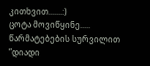კითხვით.......:)
ცოტა მოვიწყინე.....
წარმატებების სურვილით ”დიადი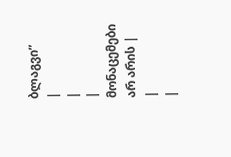ბლაგვი”
|
|
| მონაცემები არ არის |
|
|